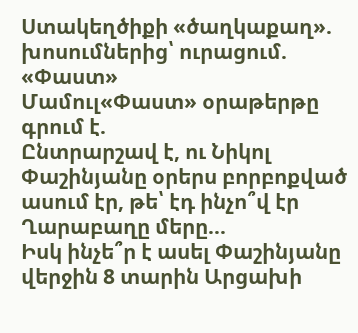Ստակեղծիքի «ծաղկաքաղ». խոսումներից՝ ուրացում. «Փաստ»
Մամուլ«Փաստ» օրաթերթը գրում է.
Ընտրարշավ է, ու Նիկոլ Փաշինյանը օրերս բորբոքված ասում էր, թե՝ էդ ինչո՞վ էր Ղարաբաղը մերը...
Իսկ ինչե՞ր է ասել Փաշինյանը վերջին 8 տարին Արցախի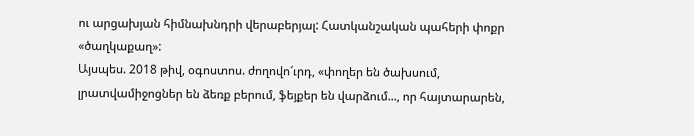ու արցախյան հիմնախնդրի վերաբերյալ: Հատկանշական պահերի փոքր «ծաղկաքաղ»:
Այսպես. 2018 թիվ, օգոստոս. ժողովո՜ւրդ, «փողեր են ծախսում, լրատվամիջոցներ են ձեռք բերում, ֆեյքեր են վարձում..., որ հայտարարեն,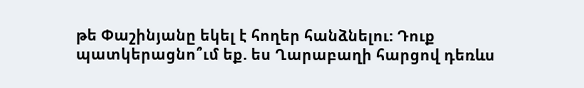թե Փաշինյանը եկել է հողեր հանձնելու: Դուք պատկերացնո՞ւմ եք. ես Ղարաբաղի հարցով դեռևս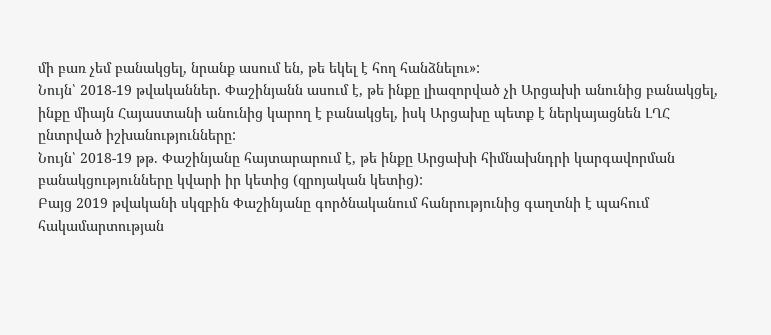մի բառ չեմ բանակցել, նրանք ասում են, թե եկել է հող հանձնելու»:
Նույն՝ 2018-19 թվականներ. Փաշինյանն ասում է, թե ինքը լիազորված չի Արցախի անունից բանակցել, ինքը միայն Հայաստանի անունից կարող է բանակցել, իսկ Արցախը պետք է ներկայացնեն ԼՂՀ ընտրված իշխանությունները:
Նույն՝ 2018-19 թթ. Փաշինյանը հայտարարում է, թե ինքը Արցախի հիմնախնդրի կարգավորման բանակցությունները կվարի իր կետից (զրոյական կետից):
Բայց 2019 թվականի սկզբին Փաշինյանը գործնականում հանրությունից գաղտնի է պահում հակամարտության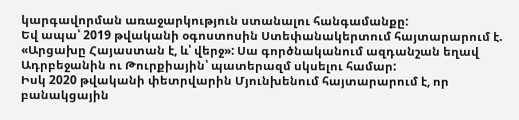կարգավորման առաջարկություն ստանալու հանգամանքը:
Եվ ապա՝ 2019 թվականի օգոստոսին Ստեփանակերտում հայտարարում է. «Արցախը Հայաստան է, և՝ վերջ»: Սա գործնականում ազդանշան եղավ Ադրբեջանին ու Թուրքիային՝ պատերազմ սկսելու համար:
Իսկ 2020 թվականի փետրվարին Մյունխենում հայտարարում է, որ բանակցային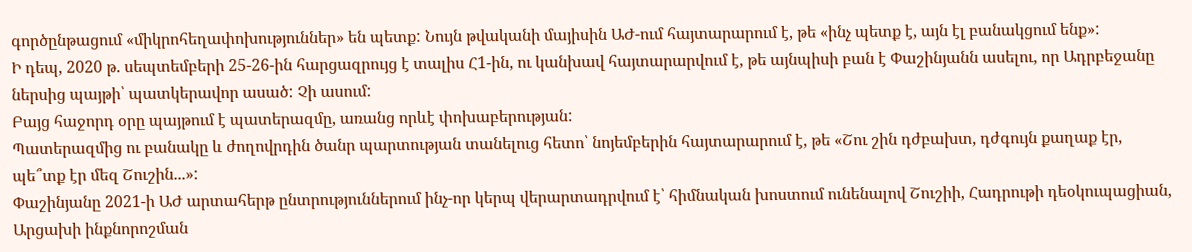գործընթացում «միկրոհեղափոխություններ» են պետք: Նույն թվականի մայիսին ԱԺ-ում հայտարարում է, թե «ինչ պետք է, այն էլ բանակցում ենք»:
Ի դեպ, 2020 թ. սեպտեմբերի 25-26-ին հարցազրույց է տալիս Հ1-ին, ու կանխավ հայտարարվում է, թե այնպիսի բան է Փաշինյանն ասելու, որ Ադրբեջանը ներսից պայթի՝ պատկերավոր ասած: Չի ասում:
Բայց հաջորդ օրը պայթում է պատերազմը, առանց որևէ փոխաբերության:
Պատերազմից ու բանակը և ժողովրդին ծանր պարտության տանելուց հետո՝ նոյեմբերին հայտարարում է, թե «Շու շին դժբախտ, դժգույն քաղաք էր, պե՞տք էր մեզ Շուշին...»:
Փաշինյանը 2021-ի ԱԺ արտահերթ ընտրություններում ինչ-որ կերպ վերարտադրվում է՝ հիմնական խոստում ունենալով Շուշիի, Հադրութի դեօկուպացիան, Արցախի ինքնորոշման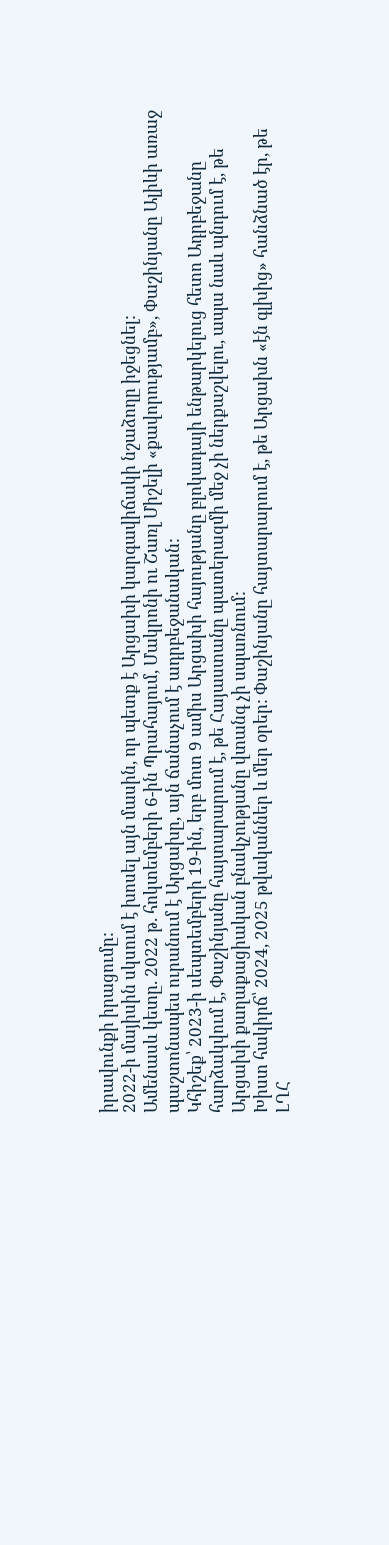իրավունքի իրացումը:
2022-ի մայիսին սկսում է խոսել այն մասին, որ պետք է Արցախի կարգավիճակի նշաձողը իջեցնել:
Ամենասև կետը. 2022 թ. հոկտեմբերի 6-ին Պրահայում, Մակրոնի ու Շառլ Միշելի «քավորությամբ», Փաշինյանը Ալիևի առաջ պաշտոնապես ուրանում է Արցախը, այն ճանաչում է ադրբեջանական:
Կհիշեք՝ 2023-ի սեպտեմբերի 19-ին, երբ մոտ 9 ամիս Արցախի հայությանը բլոկադայի ենթարկելուց հետո Ադրբեջանը հարձակվում է, Փաշինյանը հայտարարում է, թե Հայաստանը պատերազմի մեջ չի ներքաշվելու, ապա նաև պնդում է, թե Արցախի քաղաքացիական բնակչությանը վտանգ չի սպառնում:
Խիստ հակիրճ՝ 2024, 2025 թվականներ և մեր օրեր: Փաշինյանը հայտարարում է, թե Արցախն «էն գլխից» հանձնած էր, թե ԼՂՀ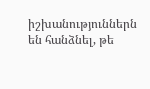իշխանություններն են հանձնել, թե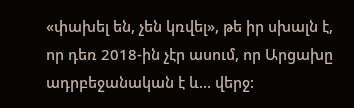«փախել են, չեն կռվել», թե իր սխալն է, որ դեռ 2018-ին չէր ասում, որ Արցախը ադրբեջանական է և... վերջ: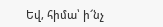Եվ, հիմա՝ ի՜նչ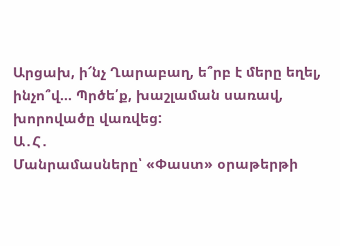Արցախ, ի՜նչ Ղարաբաղ, ե՞րբ է մերը եղել, ինչո՞վ... Պրծե՛ք, խաշլաման սառավ, խորովածը վառվեց:
Ա․Հ․
Մանրամասները՝ «Փաստ» օրաթերթի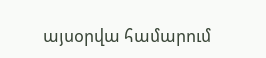այսօրվա համարում